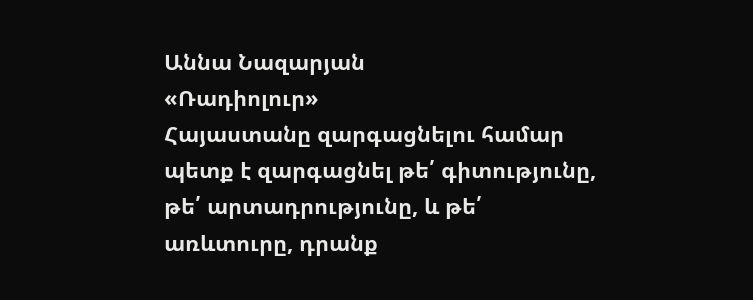Աննա Նազարյան
«Ռադիոլուր»
Հայաստանը զարգացնելու համար պետք է զարգացնել թե՛ գիտությունը, թե՛ արտադրությունը, և թե՛ առևտուրը, դրանք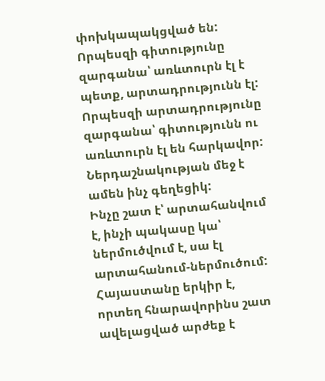փոխկապակցված են: Որպեսզի գիտությունը զարգանա՝ առևտուրն էլ է պետք, արտադրությունն էլ: Որպեսզի արտադրությունը զարգանա՝ գիտությունն ու առևտուրն էլ են հարկավոր: Ներդաշնակության մեջ է ամեն ինչ գեղեցիկ:
Ինչը շատ է՝ արտահանվում է, ինչի պակասը կա՝ ներմուծվում է, սա էլ արտահանում-ներմուծում:
Հայաստանը երկիր է, որտեղ հնարավորինս շատ ավելացված արժեք է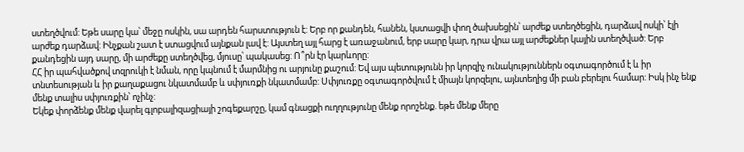ստեղծվում: Եթե սարը կա՝ մեջը ոսկին, սա արդեն հարստություն է: Երբ որ քանդեն, հանեն, կստացվի փող ծախսեցին՝ արժեք ստեղծեցին, դարձավ ոսկի՝ էլի արժեք դարձավ: Ինչքան շատ է ստացվում այնքան լավ է: Այստեղ այլ հարց է առաջանում, երբ սարը կար, դրա վրա այլ արժեքներ կային ստեղծված: Երբ քանդեցին այդ սարը, մի արժեքը ստեղծվեց, մյուսը՝ պակասեց: Ո՞րն էր կարևորը:
ՀՀ իր պահվածքով տզրուկի է նման, որը կպնում է մարմնից ու արյունը քաշում: Եվ այս պետությունն իր կորզիչ ունակություններն օգտագործում է և իր տնտեսության և իր քաղաքացու նկատմամբ և սփյուռքի նկատմամբ: Սփյուռքը օգտագործվում է միայն կորզելու, այնտեղից մի բան բերելու համար: Իսկ ինչ ենք մենք տալիս սփյուռքին՝ ոչինչ:
Եկեք փորձենք մենք վարել գլոբալիզացիայի շոգեքարշը, կամ գնացքի ուղղությունը մենք որոշենք. եթե մենք մերը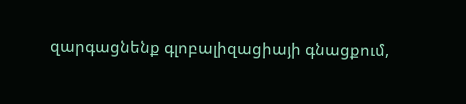զարգացնենք գլոբալիզացիայի գնացքում,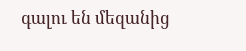գալու են մեզանից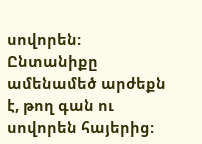սովորեն:
Ընտանիքը ամենամեծ արժեքն է, թող գան ու սովորեն հայերից: